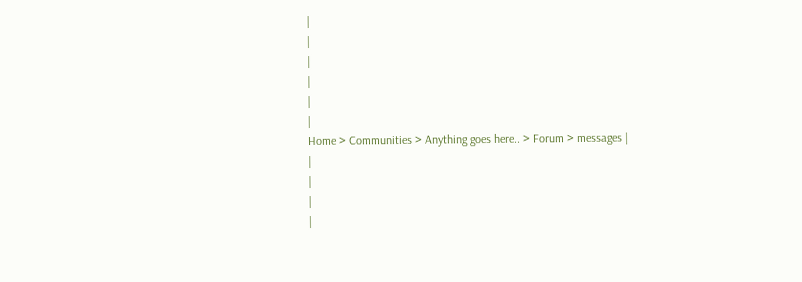|
|
|
|
|
|
Home > Communities > Anything goes here.. > Forum > messages |
|
|
|
|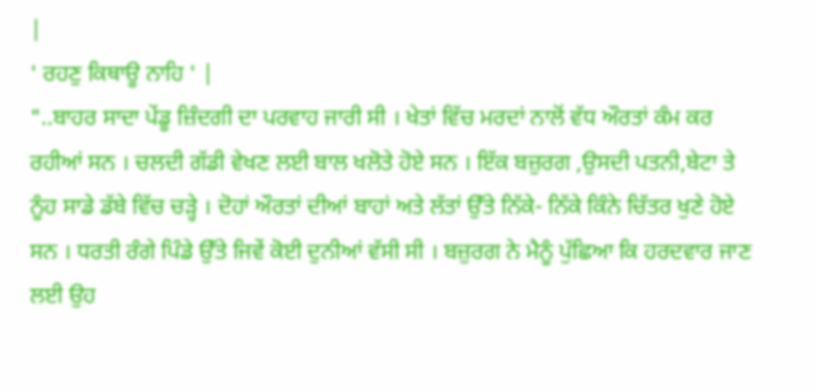|
' ਰਹਣੁ ਕਿਥਾਊ ਨਾਹਿ ' |
"..ਬਾਹਰ ਸਾਦਾ ਪੇਂਡੂ ਜ਼ਿੰਦਗੀ ਦਾ ਪਰਵਾਹ ਜਾਰੀ ਸੀ । ਖੇਤਾਂ ਵਿੱਚ ਮਰਦਾਂ ਨਾਲੋਂ ਵੱਧ ਔਰਤਾਂ ਕੰਮ ਕਰ ਰਹੀਆਂ ਸਨ । ਚਲਦੀ ਗੱਡੀ ਵੇਖਣ ਲਈ ਬਾਲ ਖਲੋਤੇ ਹੋਏ ਸਨ । ਇੱਕ ਬਜ਼ੁਰਗ ,ਉਸਦੀ ਪਤਨੀ,ਬੇਟਾ ਤੇ ਨੂੰਹ ਸਾਡੇ ਡੱਬੇ ਵਿੱਚ ਚੜ੍ਹੇ । ਦੋਹਾਂ ਔਰਤਾਂ ਦੀਆਂ ਬਾਹਾਂ ਅਤੇ ਲੱਤਾਂ ਉੱਤੇ ਨਿੱਕੇ- ਨਿੱਕੇ ਕਿੰਨੇ ਚਿੱਤਰ ਖੁਣੇ ਹੋਏ ਸਨ । ਧਰਤੀ ਰੰਗੇ ਪਿੰਡੇ ਉੱਤੇ ਜਿਵੇਂ ਕੋਈ ਦੁਨੀਆਂ ਵੱਸੀ ਸੀ । ਬਜ਼ੁਰਗ ਨੇ ਮੈਨੂੰ ਪੁੱਛਿਆ ਕਿ ਹਰਦਵਾਰ ਜਾਣ ਲਈ ਉਹ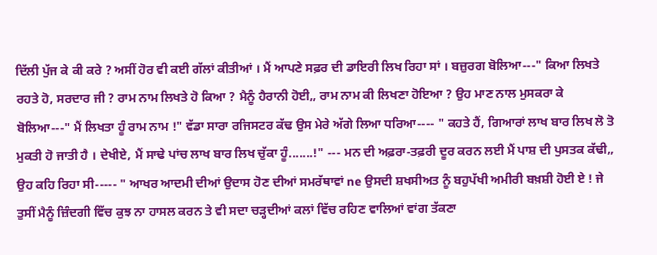ਦਿੱਲੀ ਪੁੱਜ ਕੇ ਕੀ ਕਰੇ ? ਅਸੀਂ ਹੋਰ ਵੀ ਕਈ ਗੱਲਾਂ ਕੀਤੀਆਂ । ਮੈਂ ਆਪਣੇ ਸਫ਼ਰ ਦੀ ਡਾਇਰੀ ਲਿਖ ਰਿਹਾ ਸਾਂ । ਬਜ਼ੁਰਗ ਬੋਲਿਆ---" ਕਿਆ ਲਿਖਤੇ ਰਹਤੇ ਹੋ, ਸਰਦਾਰ ਜੀ ? ਰਾਮ ਨਾਮ ਲਿਖਤੇ ਹੋ ਕਿਆ ? ਮੈਨੂੰ ਹੈਰਾਨੀ ਹੋਈ,, ਰਾਮ ਨਾਮ ਕੀ ਲਿਖਣਾ ਹੋਇਆ ? ਉਹ ਮਾਣ ਨਾਲ ਮੁਸਕਰਾ ਕੇ ਬੋਲਿਆ---" ਮੈਂ ਲਿਖਤਾ ਹੂੰ ਰਾਮ ਨਾਮ !" ਵੱਡਾ ਸਾਰਾ ਰਜਿਸਟਰ ਕੱਢ ਉਸ ਮੇਰੇ ਅੱਗੇ ਲਿਆ ਧਰਿਆ---- " ਕਹਤੇ ਹੈਂ, ਗਿਆਰਾਂ ਲਾਖ ਬਾਰ ਲਿਖ ਲੋ ਤੋ ਮੁਕਤੀ ਹੋ ਜਾਤੀ ਹੈ । ਦੇਖੀਏ, ਮੈਂ ਸਾਢੇ ਪਾਂਚ ਲਾਖ ਬਾਰ ਲਿਖ ਚੁੱਕਾ ਹੂੰ.......!" --- ਮਨ ਦੀ ਅਫ਼ਰਾ-ਤਫ਼ਰੀ ਦੂਰ ਕਰਨ ਲਈ ਮੈਂ ਪਾਸ਼ ਦੀ ਪੁਸਤਕ ਕੱਢੀ,, ਉਹ ਕਹਿ ਰਿਹਾ ਸੀ----- " ਆਖਰ ਆਦਮੀ ਦੀਆਂ ਉਦਾਸ ਹੋਣ ਦੀਆਂ ਸਮਰੱਥਾਵਾਂ ne ਉਸਦੀ ਸ਼ਖਸੀਅਤ ਨੂੰ ਬਹੁਪੱਖੀ ਅਮੀਰੀ ਬਖ਼ਸ਼ੀ ਹੋਈ ਏ ! ਜੇ ਤੁਸੀਂ ਮੈਨੂੰ ਜ਼ਿੰਦਗੀ ਵਿੱਚ ਕੁਝ ਨਾ ਹਾਸਲ ਕਰਨ ਤੇ ਵੀ ਸਦਾ ਚੜ੍ਹਦੀਆਂ ਕਲਾਂ ਵਿੱਚ ਰਹਿਣ ਵਾਲਿਆਂ ਵਾਂਗ ਤੱਕਣਾ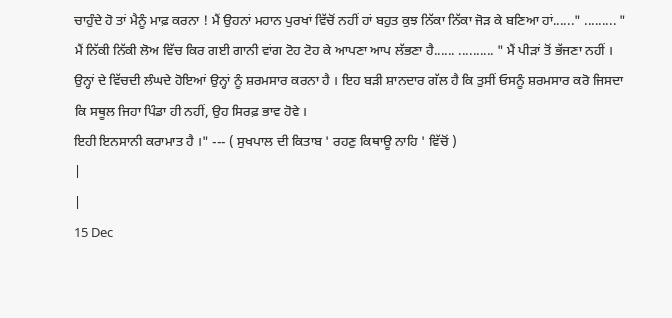ਚਾਹੁੰਦੇ ਹੋ ਤਾਂ ਮੈਨੂੰ ਮਾਫ਼ ਕਰਨਾ ! ਮੈਂ ਉਹਨਾਂ ਮਹਾਨ ਪੁਰਖਾਂ ਵਿੱਚੋਂ ਨਹੀਂ ਹਾਂ ਬਹੁਤ ਕੁਝ ਨਿੱਕਾ ਨਿੱਕਾ ਜੋੜ ਕੇ ਬਣਿਆ ਹਾਂ......" ......... " ਮੈਂ ਨਿੱਕੀ ਨਿੱਕੀ ਲੋਅ ਵਿੱਚ ਕਿਰ ਗਈ ਗਾਨੀ ਵਾਂਗ ਟੋਹ ਟੋਹ ਕੇ ਆਪਣਾ ਆਪ ਲੱਭਣਾ ਹੈ...... .......... " ਮੈਂ ਪੀੜਾਂ ਤੋਂ ਭੱਜਣਾ ਨਹੀਂ । ਉਨ੍ਹਾਂ ਦੇ ਵਿੱਚਦੀ ਲੰਘਦੇ ਹੋਇਆਂ ਉਨ੍ਹਾਂ ਨੂੰ ਸ਼ਰਮਸਾਰ ਕਰਨਾ ਹੈ । ਇਹ ਬੜੀ ਸ਼ਾਨਦਾਰ ਗੱਲ ਹੈ ਕਿ ਤੁਸੀਂ ਓਸਨੂੰ ਸ਼ਰਮਸਾਰ ਕਰੋ ਜਿਸਦਾ ਕਿ ਸਥੂਲ ਜਿਹਾ ਪਿੰਡਾ ਹੀ ਨਹੀਂ, ਉਹ ਸਿਰਫ਼ ਭਾਵ ਹੋਵੇ ।
ਇਹੀ ਇਨਸਾਨੀ ਕਰਾਮਾਤ ਹੈ ।" --- ( ਸੁਖਪਾਲ ਦੀ ਕਿਤਾਬ ' ਰਹਣੁ ਕਿਥਾਊ ਨਾਹਿ ' ਵਿੱਚੋਂ )
|
|
15 Dec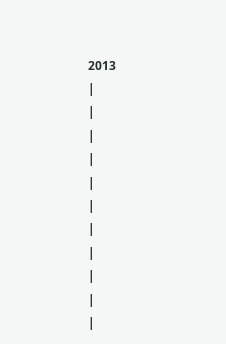2013
|
|
|
|
|
|
|
|
|
|
|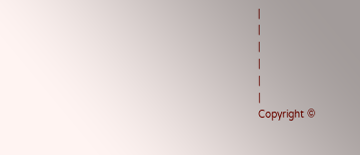|
|
|
|
|
|
Copyright ©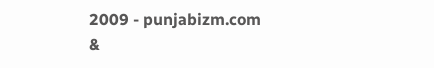2009 - punjabizm.com &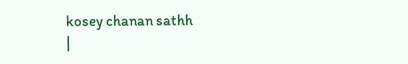kosey chanan sathh
|